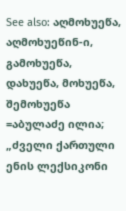See also: აღმოხუეწა, აღმოხუეწინ-ი, გამოხუეწა, დახუეწა, მოხუეწა, შემოხუეწა =აბულაძე ილია; „ძველი ქართული ენის ლექსიკონი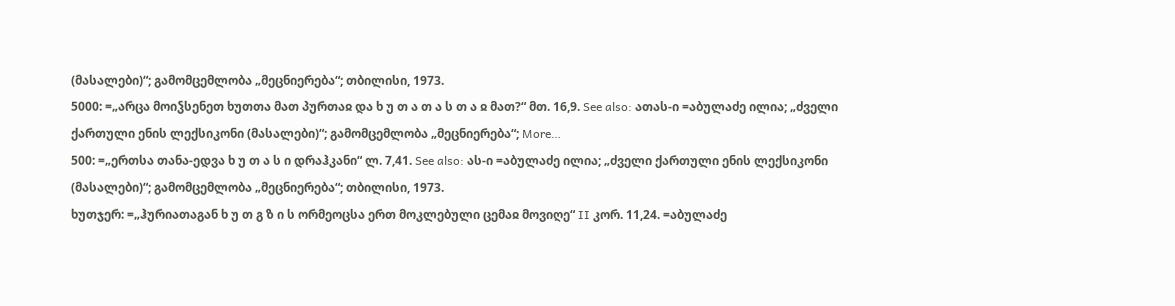(მასალები)“; გამომცემლობა „მეცნიერება“; თბილისი, 1973.
5000: =„არცა მოიჴსენეთ ხუთთა მათ პურთაჲ და ხ უ თ ა თ ა ს თ ა ჲ მათ?“ მთ. 16,9. See also: ათას-ი =აბულაძე ილია; „ძველი ქართული ენის ლექსიკონი (მასალები)“; გამომცემლობა „მეცნიერება“; More…
500: =„ერთსა თანა-ედვა ხ უ თ ა ს ი დრაჰკანი“ ლ. 7,41. See also: ას-ი =აბულაძე ილია; „ძველი ქართული ენის ლექსიკონი (მასალები)“; გამომცემლობა „მეცნიერება“; თბილისი, 1973.
ხუთჯერ: =„ჰურიათაგან ხ უ თ გ ზ ი ს ორმეოცსა ერთ მოკლებული ცემაჲ მოვიღე“ II კორ. 11,24. =აბულაძე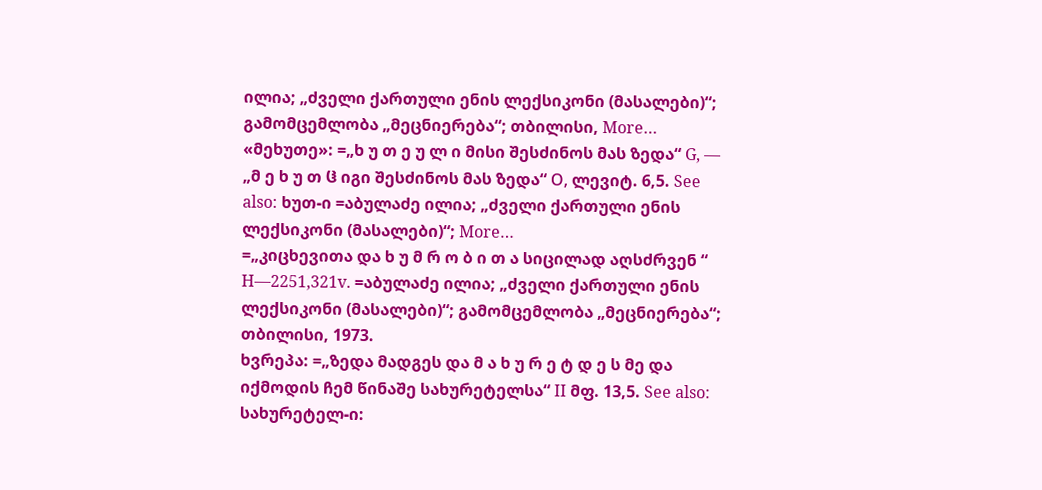ილია; „ძველი ქართული ენის ლექსიკონი (მასალები)“; გამომცემლობა „მეცნიერება“; თბილისი, More…
«მეხუთე»: =„ხ უ თ ე უ ლ ი მისი შესძინოს მას ზედა“ G, — „მ ე ხ უ თ ჱ იგი შესძინოს მას ზედა“ Ο, ლევიტ. 6,5. See also: ხუთ-ი =აბულაძე ილია; „ძველი ქართული ენის ლექსიკონი (მასალები)“; More…
=„კიცხევითა და ხ უ მ რ ო ბ ი თ ა სიცილად აღსძრვენ “ H—2251,321v. =აბულაძე ილია; „ძველი ქართული ენის ლექსიკონი (მასალები)“; გამომცემლობა „მეცნიერება“; თბილისი, 1973.
ხვრეპა: =„ზედა მადგეს და მ ა ხ უ რ ე ტ დ ე ს მე და იქმოდის ჩემ წინაშე სახურეტელსა“ II მფ. 13,5. See also: სახურეტელ-ი: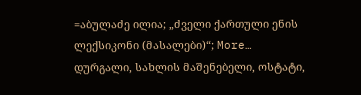=აბულაძე ილია; „ძველი ქართული ენის ლექსიკონი (მასალები)“; More…
დურგალი, სახლის მაშენებელი, ოსტატი,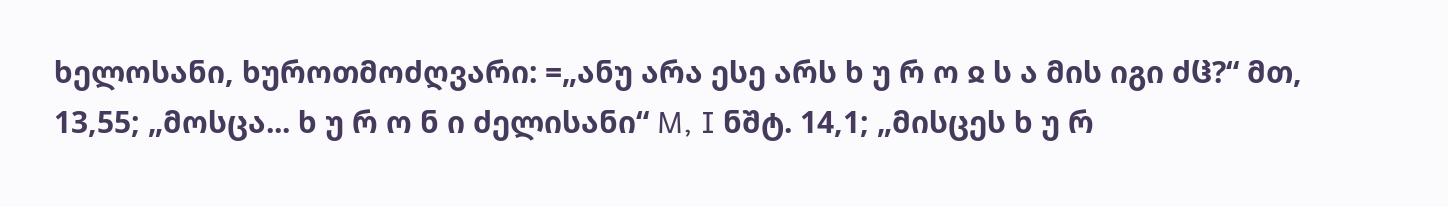ხელოსანი, ხუროთმოძღვარი: =„ანუ არა ესე არს ხ უ რ ო ჲ ს ა მის იგი ძჱ?“ მთ, 13,55; „მოსცა... ხ უ რ ო ნ ი ძელისანი“ M, I ნშტ. 14,1; „მისცეს ხ უ რ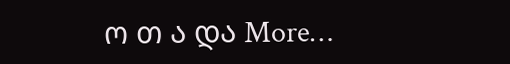ო თ ა და More…